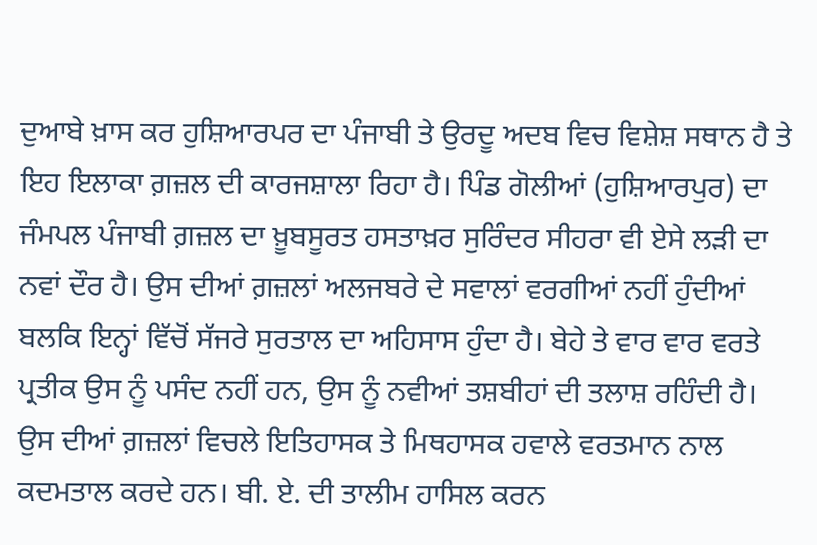ਦੁਆਬੇ ਖ਼ਾਸ ਕਰ ਹੁਸ਼ਿਆਰਪਰ ਦਾ ਪੰਜਾਬੀ ਤੇ ਉਰਦੂ ਅਦਬ ਵਿਚ ਵਿਸ਼ੇਸ਼ ਸਥਾਨ ਹੈ ਤੇ ਇਹ ਇਲਾਕਾ ਗ਼ਜ਼ਲ ਦੀ ਕਾਰਜਸ਼ਾਲਾ ਰਿਹਾ ਹੈ। ਪਿੰਡ ਗੋਲੀਆਂ (ਹੁਸ਼ਿਆਰਪੁਰ) ਦਾ ਜੰਮਪਲ ਪੰਜਾਬੀ ਗ਼ਜ਼ਲ ਦਾ ਖ਼ੂਬਸੂਰਤ ਹਸਤਾਖ਼ਰ ਸੁਰਿੰਦਰ ਸੀਹਰਾ ਵੀ ਏਸੇ ਲੜੀ ਦਾ ਨਵਾਂ ਦੌਰ ਹੈ। ਉਸ ਦੀਆਂ ਗ਼ਜ਼ਲਾਂ ਅਲਜਬਰੇ ਦੇ ਸਵਾਲਾਂ ਵਰਗੀਆਂ ਨਹੀਂ ਹੁੰਦੀਆਂ ਬਲਕਿ ਇਨ੍ਹਾਂ ਵਿੱਚੋਂ ਸੱਜਰੇ ਸੁਰਤਾਲ ਦਾ ਅਹਿਸਾਸ ਹੁੰਦਾ ਹੈ। ਬੇਹੇ ਤੇ ਵਾਰ ਵਾਰ ਵਰਤੇ ਪ੍ਰਤੀਕ ਉਸ ਨੂੰ ਪਸੰਦ ਨਹੀਂ ਹਨ, ਉਸ ਨੂੰ ਨਵੀਆਂ ਤਸ਼ਬੀਹਾਂ ਦੀ ਤਲਾਸ਼ ਰਹਿੰਦੀ ਹੈ। ਉਸ ਦੀਆਂ ਗ਼ਜ਼ਲਾਂ ਵਿਚਲੇ ਇਤਿਹਾਸਕ ਤੇ ਮਿਥਹਾਸਕ ਹਵਾਲੇ ਵਰਤਮਾਨ ਨਾਲ ਕਦਮਤਾਲ ਕਰਦੇ ਹਨ। ਬੀ. ਏ. ਦੀ ਤਾਲੀਮ ਹਾਸਿਲ ਕਰਨ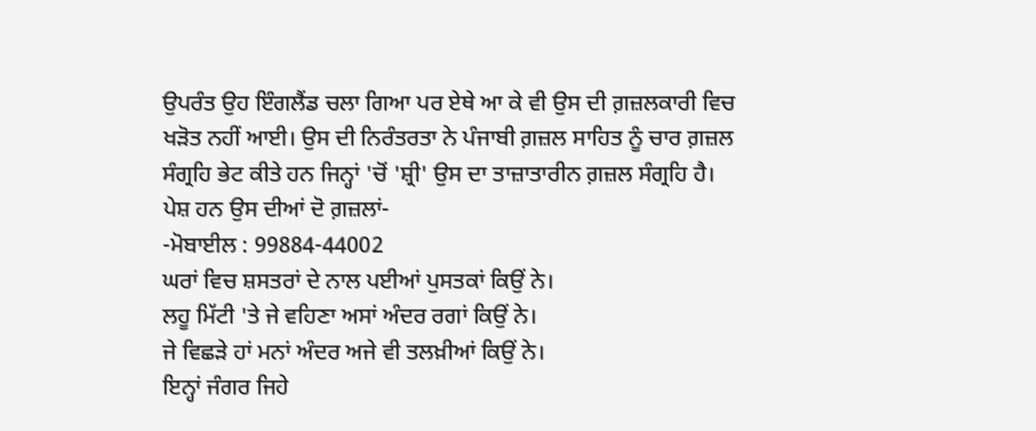ਉਪਰੰਤ ਉਹ ਇੰਗਲੈਂਡ ਚਲਾ ਗਿਆ ਪਰ ਏਥੇ ਆ ਕੇ ਵੀ ਉਸ ਦੀ ਗ਼ਜ਼ਲਕਾਰੀ ਵਿਚ ਖੜੋਤ ਨਹੀਂ ਆਈ। ਉਸ ਦੀ ਨਿਰੰਤਰਤਾ ਨੇ ਪੰਜਾਬੀ ਗ਼ਜ਼ਲ ਸਾਹਿਤ ਨੂੰ ਚਾਰ ਗ਼ਜ਼ਲ ਸੰਗ੍ਰਹਿ ਭੇਟ ਕੀਤੇ ਹਨ ਜਿਨ੍ਹਾਂ 'ਚੋਂ 'ਸ਼੍ਰੀ' ਉਸ ਦਾ ਤਾਜ਼ਾਤਾਰੀਨ ਗ਼ਜ਼ਲ ਸੰਗ੍ਰਹਿ ਹੈ। ਪੇਸ਼ ਹਨ ਉਸ ਦੀਆਂ ਦੋ ਗ਼ਜ਼ਲਾਂ-
-ਮੋਬਾਈਲ : 99884-44002
ਘਰਾਂ ਵਿਚ ਸ਼ਸਤਰਾਂ ਦੇ ਨਾਲ ਪਈਆਂ ਪੁਸਤਕਾਂ ਕਿਉਂ ਨੇ।
ਲਹੂ ਮਿੱਟੀ 'ਤੇ ਜੇ ਵਹਿਣਾ ਅਸਾਂ ਅੰਦਰ ਰਗਾਂ ਕਿਉਂ ਨੇ।
ਜੇ ਵਿਛੜੇ ਹਾਂ ਮਨਾਂ ਅੰਦਰ ਅਜੇ ਵੀ ਤਲਖ਼ੀਆਂ ਕਿਉਂ ਨੇ।
ਇਨ੍ਹਾਂ ਜੰਗਰ ਜਿਹੇ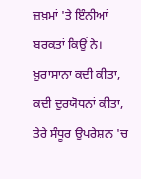ਜ਼ਖ਼ਮਾਂ 'ਤੇ ਇੰਨੀਆਂ ਬਰਕਤਾਂ ਕਿਉਂ ਨੇ।
ਖ਼ੁਰਾਸਾਨਾ ਕਦੀ ਕੀਤਾ, ਕਦੀ ਦੁਰਯੋਧਨਾਂ ਕੀਤਾ,
ਤੇਰੇ ਸੰਧੂਰ ਉਪਰੇਸ਼ਨ 'ਚ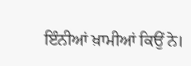ਇੰਨੀਆਂ ਖ਼ਾਮੀਆਂ ਕਿਉਂ ਨੇ।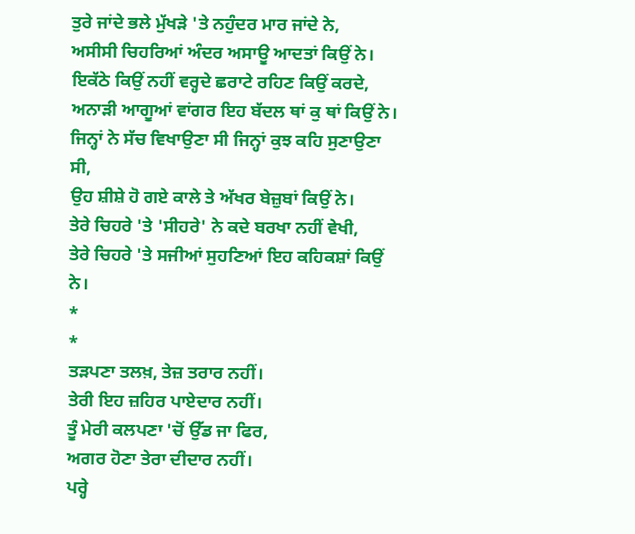ਤੁਰੇ ਜਾਂਦੇ ਭਲੇ ਮੁੱਖੜੇ 'ਤੇ ਨਹੁੰਦਰ ਮਾਰ ਜਾਂਦੇ ਨੇ,
ਅਸੀਸੀ ਚਿਹਰਿਆਂ ਅੰਦਰ ਅਸਾਊ ਆਦਤਾਂ ਕਿਉਂ ਨੇ।
ਇਕੱਠੇ ਕਿਉਂ ਨਹੀਂ ਵਰ੍ਹਦੇ ਛਰਾਟੇ ਰਹਿਣ ਕਿਉਂ ਕਰਦੇ,
ਅਨਾੜੀ ਆਗੂਆਂ ਵਾਂਗਰ ਇਹ ਬੱਦਲ ਥਾਂ ਕੁ ਥਾਂ ਕਿਉਂ ਨੇ।
ਜਿਨ੍ਹਾਂ ਨੇ ਸੱਚ ਵਿਖਾਉਣਾ ਸੀ ਜਿਨ੍ਹਾਂ ਕੁਝ ਕਹਿ ਸੁਣਾਉਣਾ ਸੀ,
ਉਹ ਸ਼ੀਸ਼ੇ ਹੋ ਗਏ ਕਾਲੇ ਤੇ ਅੱਖਰ ਬੇਜ਼ੁਬਾਂ ਕਿਉਂ ਨੇ।
ਤੇਰੇ ਚਿਹਰੇ 'ਤੇ 'ਸੀਹਰੇ' ਨੇ ਕਦੇ ਬਰਖਾ ਨਹੀਂ ਵੇਖੀ,
ਤੇਰੇ ਚਿਹਰੇ 'ਤੇ ਸਜੀਆਂ ਸੁਹਣਿਆਂ ਇਹ ਕਹਿਕਸ਼ਾਂ ਕਿਉਂ ਨੇ।
*
*
ਤੜਪਣਾ ਤਲਖ਼, ਤੇਜ਼ ਤਰਾਰ ਨਹੀਂ।
ਤੇਰੀ ਇਹ ਜ਼ਹਿਰ ਪਾਏਦਾਰ ਨਹੀਂ।
ਤੂੰ ਮੇਰੀ ਕਲਪਣਾ 'ਚੋਂ ਉੱਡ ਜਾ ਫਿਰ,
ਅਗਰ ਹੋਣਾ ਤੇਰਾ ਦੀਦਾਰ ਨਹੀਂ।
ਪਰ੍ਹੇ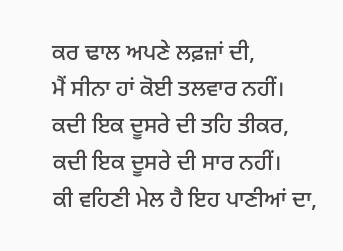ਕਰ ਢਾਲ ਅਪਣੇ ਲਫ਼ਜ਼ਾਂ ਦੀ,
ਮੈਂ ਸੀਨਾ ਹਾਂ ਕੋਈ ਤਲਵਾਰ ਨਹੀਂ।
ਕਦੀ ਇਕ ਦੂਸਰੇ ਦੀ ਤਹਿ ਤੀਕਰ,
ਕਦੀ ਇਕ ਦੂਸਰੇ ਦੀ ਸਾਰ ਨਹੀਂ।
ਕੀ ਵਹਿਣੀ ਮੇਲ ਹੈ ਇਹ ਪਾਣੀਆਂ ਦਾ,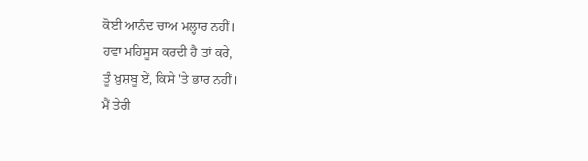ਕੋਈ ਆਨੰਦ ਚਾਅ ਮਲ੍ਹਾਰ ਨਹੀਂ।
ਹਵਾ ਮਹਿਸੂਸ ਕਰਦੀ ਹੈ ਤਾਂ ਕਰੇ,
ਤੂੰ ਖ਼ੁਸ਼ਬੂ ਏਂ, ਕਿਸੇ 'ਤੇ ਭਾਰ ਨਹੀਂ।
ਮੈਂ ਤੇਰੀ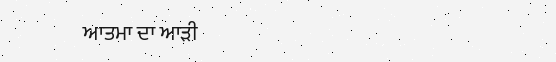ਆਤਮਾ ਦਾ ਆੜੀ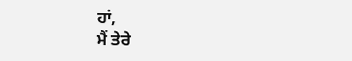ਹਾਂ,
ਮੈਂ ਤੇਰੇ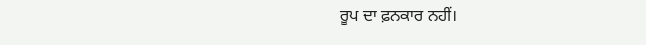ਰੂਪ ਦਾ ਫ਼ਨਕਾਰ ਨਹੀਂ।